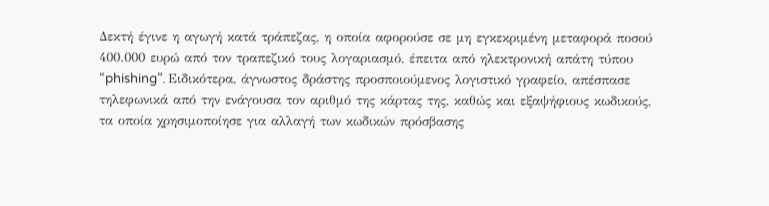Δεκτή έγινε η αγωγή κατά τράπεζας, η οποία αφορούσε σε μη εγκεκριμένη μεταφορά ποσού 400.000 ευρώ από τον τραπεζικό τους λογαριασμό, έπειτα από ηλεκτρονική απάτη τύπου “phishing”. Ειδικότερα, άγνωστος δράστης προσποιούμενος λογιστικό γραφείο, απέσπασε τηλεφωνικά από την ενάγουσα τον αριθμό της κάρτας της, καθώς και εξαψήφιους κωδικούς, τα οποία χρησιμοποίησε για αλλαγή των κωδικών πρόσβασης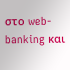στο web-banking και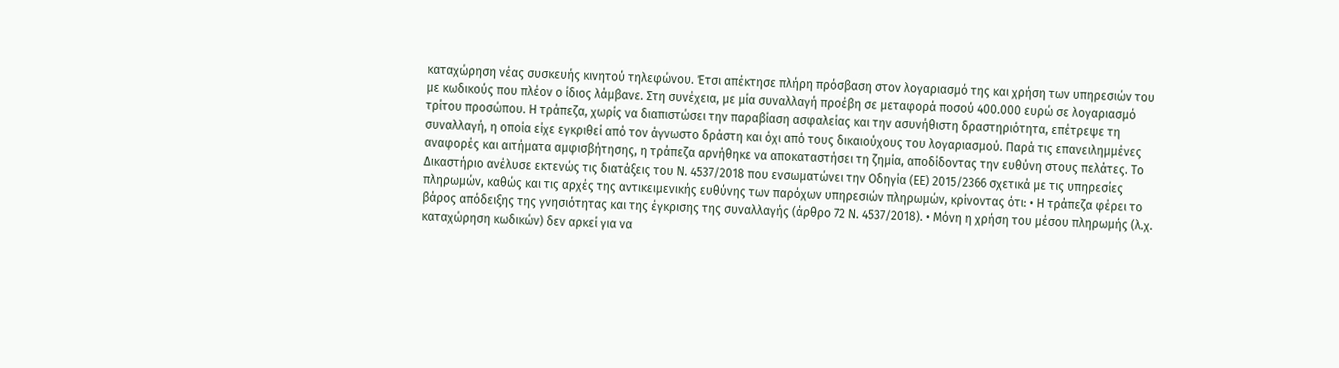καταχώρηση νέας συσκευής κινητού τηλεφώνου. Έτσι απέκτησε πλήρη πρόσβαση στον λογαριασμό της και χρήση των υπηρεσιών του με κωδικούς που πλέον ο ίδιος λάμβανε. Στη συνέχεια, με μία συναλλαγή προέβη σε μεταφορά ποσού 400.000 ευρώ σε λογαριασμό τρίτου προσώπου. Η τράπεζα, χωρίς να διαπιστώσει την παραβίαση ασφαλείας και την ασυνήθιστη δραστηριότητα, επέτρεψε τη συναλλαγή, η οποία είχε εγκριθεί από τον άγνωστο δράστη και όχι από τους δικαιούχους του λογαριασμού. Παρά τις επανειλημμένες αναφορές και αιτήματα αμφισβήτησης, η τράπεζα αρνήθηκε να αποκαταστήσει τη ζημία, αποδίδοντας την ευθύνη στους πελάτες. Το Δικαστήριο ανέλυσε εκτενώς τις διατάξεις του Ν. 4537/2018 που ενσωματώνει την Οδηγία (ΕΕ) 2015/2366 σχετικά με τις υπηρεσίες πληρωμών, καθώς και τις αρχές της αντικειμενικής ευθύνης των παρόχων υπηρεσιών πληρωμών, κρίνοντας ότι: • Η τράπεζα φέρει το βάρος απόδειξης της γνησιότητας και της έγκρισης της συναλλαγής (άρθρο 72 Ν. 4537/2018). • Μόνη η χρήση του μέσου πληρωμής (λ.χ. καταχώρηση κωδικών) δεν αρκεί για να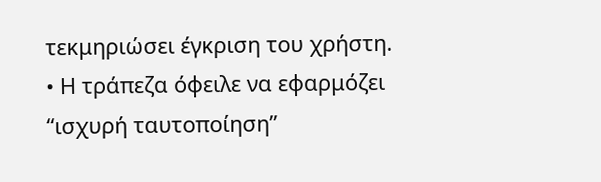τεκμηριώσει έγκριση του χρήστη. • Η τράπεζα όφειλε να εφαρμόζει “ισχυρή ταυτοποίηση”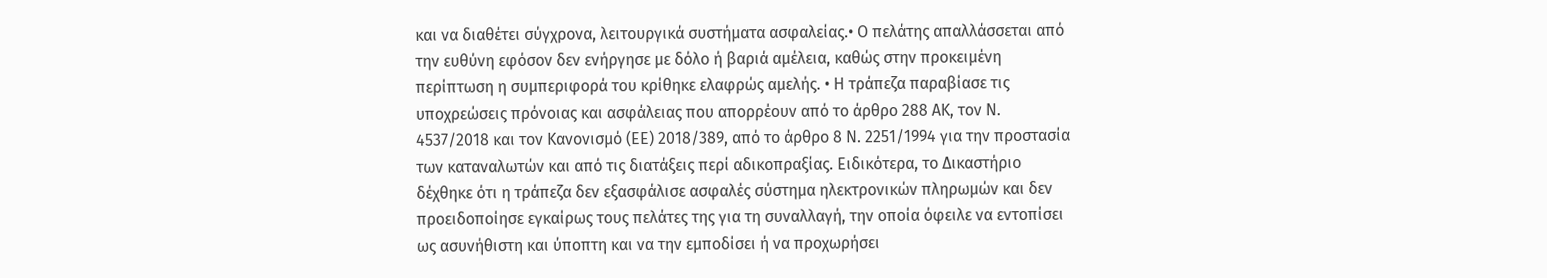και να διαθέτει σύγχρονα, λειτουργικά συστήματα ασφαλείας.• Ο πελάτης απαλλάσσεται από την ευθύνη εφόσον δεν ενήργησε με δόλο ή βαριά αμέλεια, καθώς στην προκειμένη περίπτωση η συμπεριφορά του κρίθηκε ελαφρώς αμελής. • Η τράπεζα παραβίασε τις υποχρεώσεις πρόνοιας και ασφάλειας που απορρέουν από το άρθρο 288 ΑΚ, τον Ν. 4537/2018 και τον Κανονισμό (ΕΕ) 2018/389, από το άρθρο 8 Ν. 2251/1994 για την προστασία των καταναλωτών και από τις διατάξεις περί αδικοπραξίας. Ειδικότερα, το Δικαστήριο δέχθηκε ότι η τράπεζα δεν εξασφάλισε ασφαλές σύστημα ηλεκτρονικών πληρωμών και δεν προειδοποίησε εγκαίρως τους πελάτες της για τη συναλλαγή, την οποία όφειλε να εντοπίσει ως ασυνήθιστη και ύποπτη και να την εμποδίσει ή να προχωρήσει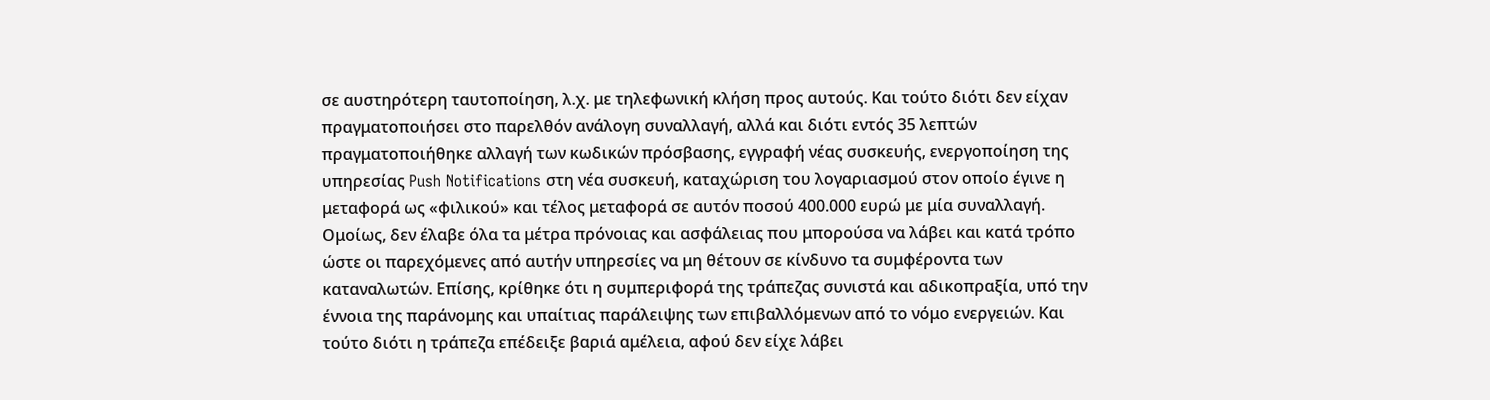σε αυστηρότερη ταυτοποίηση, λ.χ. με τηλεφωνική κλήση προς αυτούς. Και τούτο διότι δεν είχαν πραγματοποιήσει στο παρελθόν ανάλογη συναλλαγή, αλλά και διότι εντός 35 λεπτών πραγματοποιήθηκε αλλαγή των κωδικών πρόσβασης, εγγραφή νέας συσκευής, ενεργοποίηση της υπηρεσίας Push Notifications στη νέα συσκευή, καταχώριση του λογαριασμού στον οποίο έγινε η μεταφορά ως «φιλικού» και τέλος μεταφορά σε αυτόν ποσού 400.000 ευρώ με μία συναλλαγή. Ομοίως, δεν έλαβε όλα τα μέτρα πρόνοιας και ασφάλειας που μπορούσα να λάβει και κατά τρόπο ώστε οι παρεχόμενες από αυτήν υπηρεσίες να μη θέτουν σε κίνδυνο τα συμφέροντα των καταναλωτών. Επίσης, κρίθηκε ότι η συμπεριφορά της τράπεζας συνιστά και αδικοπραξία, υπό την έννοια της παράνομης και υπαίτιας παράλειψης των επιβαλλόμενων από το νόμο ενεργειών. Και τούτο διότι η τράπεζα επέδειξε βαριά αμέλεια, αφού δεν είχε λάβει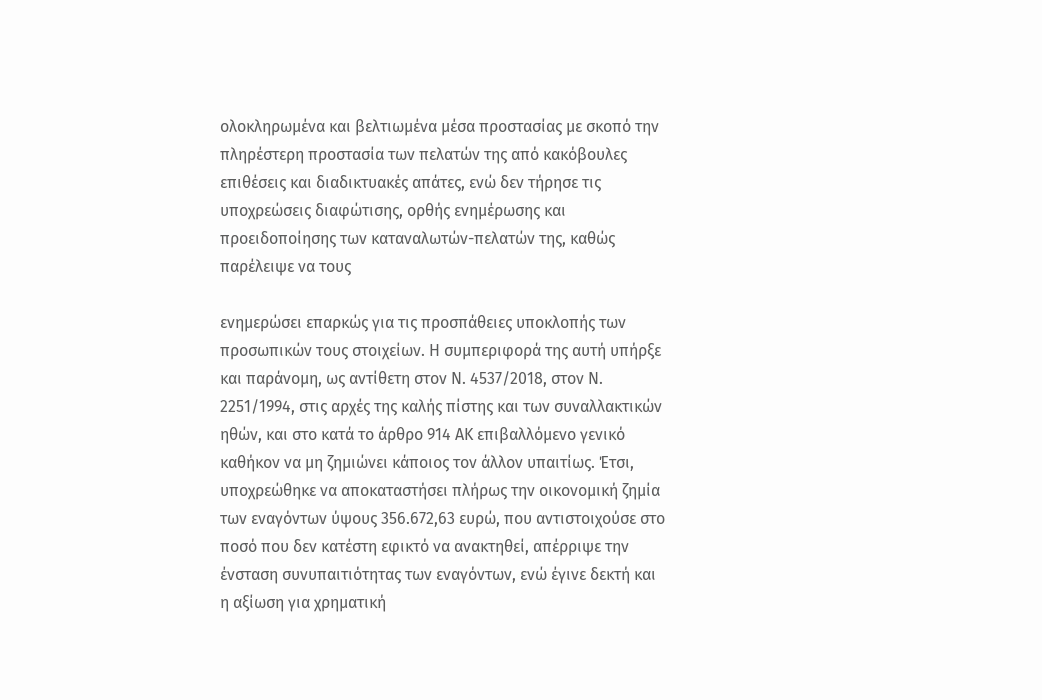ολοκληρωμένα και βελτιωμένα μέσα προστασίας με σκοπό την πληρέστερη προστασία των πελατών της από κακόβουλες επιθέσεις και διαδικτυακές απάτες, ενώ δεν τήρησε τις υποχρεώσεις διαφώτισης, ορθής ενημέρωσης και προειδοποίησης των καταναλωτών-πελατών της, καθώς παρέλειψε να τους

ενημερώσει επαρκώς για τις προσπάθειες υποκλοπής των προσωπικών τους στοιχείων. Η συμπεριφορά της αυτή υπήρξε και παράνομη, ως αντίθετη στον Ν. 4537/2018, στον Ν. 2251/1994, στις αρχές της καλής πίστης και των συναλλακτικών ηθών, και στο κατά το άρθρο 914 ΑΚ επιβαλλόμενο γενικό καθήκον να μη ζημιώνει κάποιος τον άλλον υπαιτίως. Έτσι, υποχρεώθηκε να αποκαταστήσει πλήρως την οικονομική ζημία των εναγόντων ύψους 356.672,63 ευρώ, που αντιστοιχούσε στο ποσό που δεν κατέστη εφικτό να ανακτηθεί, απέρριψε την ένσταση συνυπαιτιότητας των εναγόντων, ενώ έγινε δεκτή και η αξίωση για χρηματική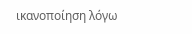ικανοποίηση λόγω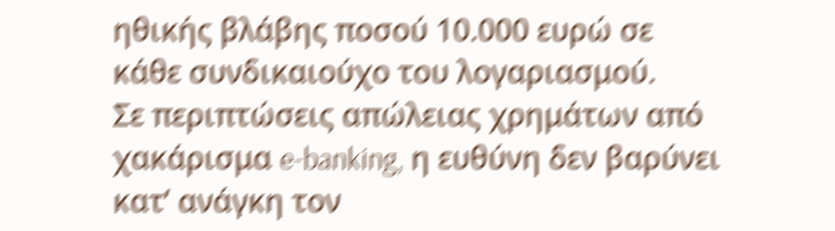ηθικής βλάβης ποσού 10.000 ευρώ σε κάθε συνδικαιούχο του λογαριασμού.
Σε περιπτώσεις απώλειας χρημάτων από χακάρισμα e-banking, η ευθύνη δεν βαρύνει κατ’ ανάγκη τον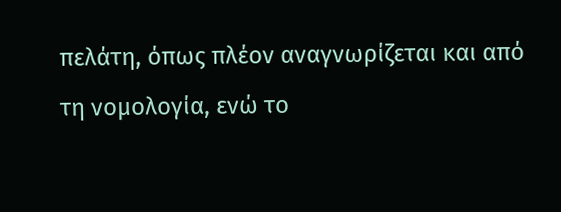πελάτη, όπως πλέον αναγνωρίζεται και από τη νομολογία, ενώ το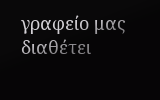γραφείο μας διαθέτει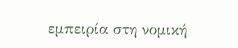εμπειρία στη νομική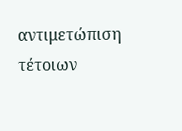αντιμετώπιση τέτοιων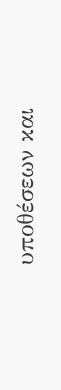υποθέσεων και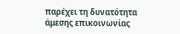παρέχει τη δυνατότητα άμεσης επικοινωνίας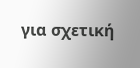για σχετική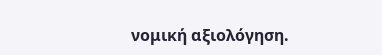νομική αξιολόγηση.